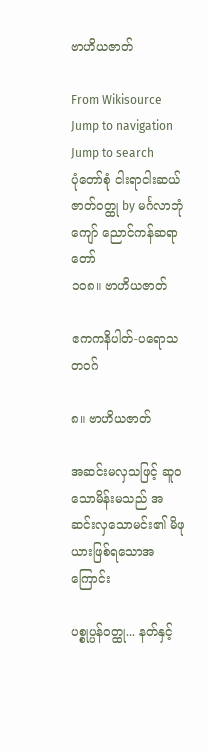ဗာဟိယဇာတ်

From Wikisource
Jump to navigation Jump to search
ပုံတော်စုံ ငါးရာငါးဆယ် ဇာတ်ဝတ္ထု by မင်္ဂလာဘုံကျော် ညောင်ကန်ဆရာတော်
၁၀၈။ ဗာဟိယဇာတ်

ဧကကနိပါတ်-ပရောသတဝဂ်

၈။ ဗာဟိယဇာတ်

အဆင်းမလှသဖြင့် ဆူဝသောမိန်းမသည် အဆင်းလှသောမင်း၏ မိဖုယားဖြစ်ရသောအကြောင်း

ပစ္စုပ္ပန်ဝတ္ထု... နတ်နှင့်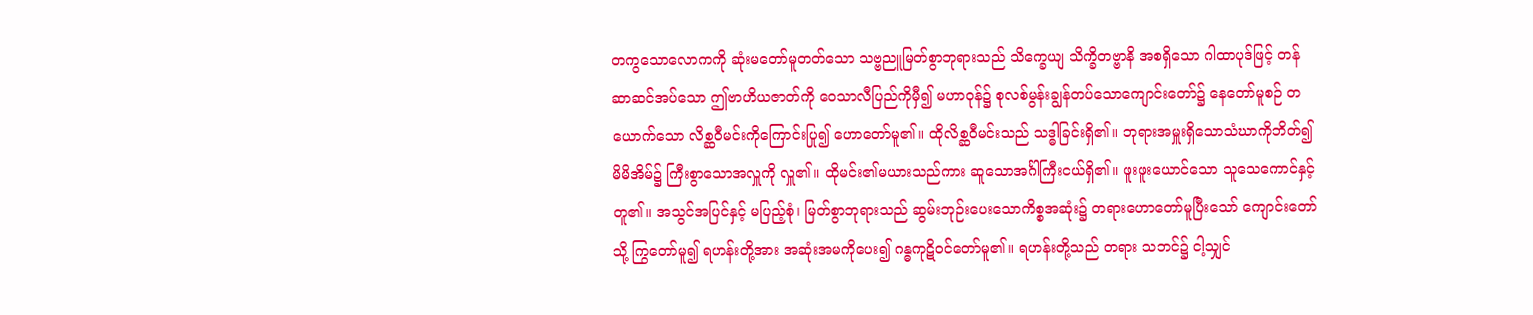တကွသောလောကကို ဆုံးမတော်မူတတ်သော သဗ္ဗညူမြတ်စွာဘုရားသည် သိက္ခေယျ သိက္ခိတဗ္ဗာနိ အစရှိသော ဂါထာပုဒ်ဖြင့် တန်ဆာဆင်အပ်သော ဤဗာဟိယဇာတ်ကို ဝေသာလီပြည်ကိုမှီ၍ မဟာဝုန်၌ စုလစ်မွန်းချွန်တပ်သောကျောင်းတော်၌ နေတော်မူစဉ် တယောက်သော လိစ္ဆဝီမင်းကိုကြောင်းပြု၍ ဟောတော်မူ၏။ ထိုလိစ္ဆဝီမင်းသည် သဒ္ဓါခြင်းရှိ၏။ ဘုရားအမှူးရှိသောသံဃာကိုဘိတ်၍ မိမိအိမ်၌ ကြီးစွာသောအလှူကို လှူ၏။ ထိုမင်း၏မယားသည်ကား ဆူသောအင်္ဂါကြီးငယ်ရှိ၏။ ဖူးဖူးယောင်သော သူသေကောင်နှင့်တူ၏။ အသွင်အပြင်နှင့် မပြည့်စုံ၊ မြတ်စွာဘုရားသည် ဆွမ်းဘုဉ်းပေးသောကိစ္စအဆုံး၌ တရားဟောတော်မူပြီးသော် ကျောင်းတော်သို့ ကြွတော်မူ၍ ရဟန်းတို့အား အဆုံးအမကိုပေး၍ ဂန္ဓကုဋိဝင်တော်မူ၏။ ရဟန်းတို့သည် တရား သဘင်၌ ငါ့သျှင်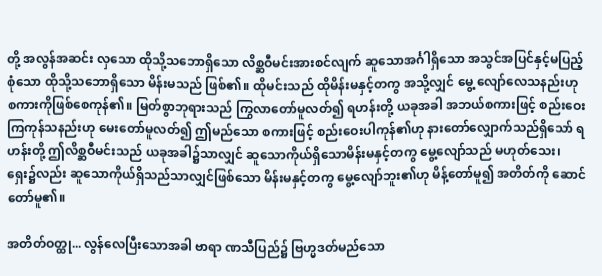တို့ အလွန်အဆင်း လှသော ထိုသို့သဘောရှိသော လိစ္ဆဝီမင်းအားစင်လျက် ဆူသောအင်္ဂါရှိသော အသွင်အပြင်နှင့်မပြည့်စုံသော ထိုသို့သဘောရှိသော မိန်းမသည် ဖြစ်၏။ ထိုမင်းသည် ထိုမိန်းမနှင့်တကွ အသို့လျှင် မွေ့ လျော်လေသနည်းဟု စကားကိုဖြစ်စေကုန်၏။ မြတ်စွာဘုရားသည် ကြွလာတော်မူလတ်၍ ရဟန်းတို့ ယခုအခါ အဘယ်စကားဖြင့် စည်းဝေးကြကုန်သနည်းဟု မေးတော်မူလတ်၍ ဤမည်သော စကားဖြင့် စည်းဝေးပါကုန်၏ဟု နားတော်လျှောက်သည်ရှိသော် ရဟန်းတို့ ဤလိစ္ဆဝီမင်းသည် ယခုအခါ၌သာလျှင် ဆူသောကိုယ်ရှိသောမိန်းမနှင့်တကွ မွေ့လျော်သည် မဟုတ်သေး၊ ရှေး၌လည်း ဆူသောကိုယ်ရှိသည်သာလျှင်ဖြစ်သော မိန်းမနှင့်တကွ မွေ့လျော်ဘူး၏ဟု မိန့်တော်မူ၍ အတိတ်ကို ဆောင်တော်မူ၏။

အတိတ်ဝတ္ထု... လွန်လေပြီးသောအခါ ဗာရာ ဏသီပြည်၌ ဗြဟ္မဒတ်မည်သော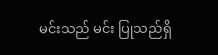မင်းသည် မင်း ပြုသည်ရှိ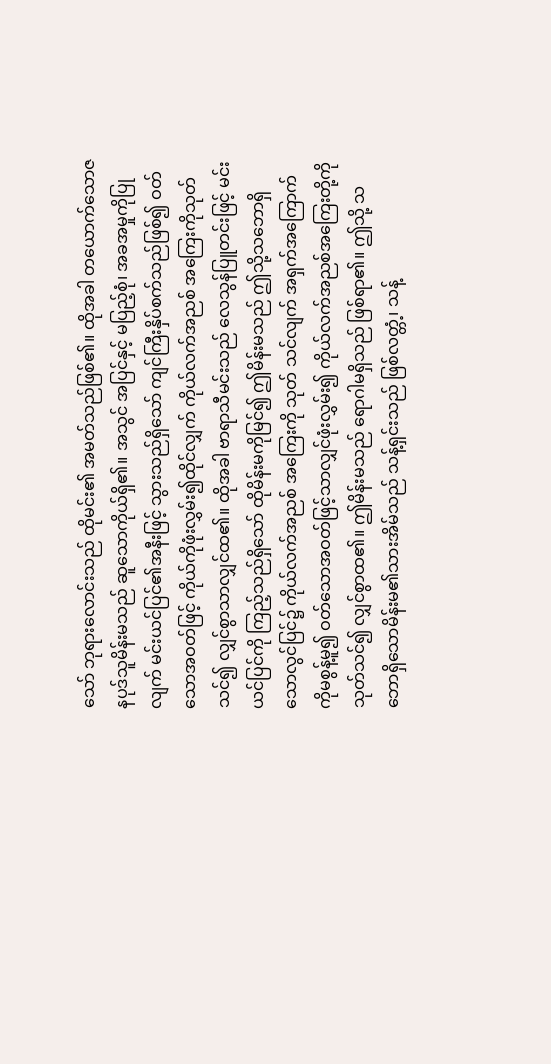သော် ဘုရားလောင်းသည် ထိုမင်း၏ အမတ်သည်ဖြစ်၏။ ထိုအခါ တယောက်သောဇနပုဒ်သူမိန်းမသည် ဆူသောကိုယ်ရှိ၏။ အသွင် အပြင်နှင့် မပြည့်စုံ၊ အခအမှုကိုပြုလျက် မင်းယင်ပြင်၏အနီးဖြင့် သွားသည်ရှိသော် ကျင်ကြီးနှိပ်စက်သည်ဖြစ်၍ ဝတ်သောအဝတ်ဖြင့် ကိုယ်ကိုဖုံးလွှမ်း၍ထိုင်လျှက် ကိုယ်လက်အညစ် အကြေးကိုသုတ်သင်၍ လျှင်စွာသာလျှင်ထ၏။ ထိုအခါ ဗာရာသီမင်းသည် လေသွန်ပြူတင်းဖြင့် မင်းယင်ပြင်ကို ကြည့်သည်ရှိသော် ထိုမိန်းမကိုမြင်၍ ဤမိန်းမသည် ဤသို့သဘောရှိသောလွင်ပြင်၌ ကိုယ်လက်အညစ် အကြေးကို သုတ် သင်လျက် အရှက်အကြောက်ကိုမစွန့်မူ၍ ဝတ်သောအဝတ်ဖြင့်သာလျှင်ဖုံးလွှမ်း၍ ကိုယ်လက်အညစ်အကြေးတို့ကို သုတ်သင်၍ လျှင်စွာထ၏။ ဤမိန်းမသည် ရောဂါမရှိသည် ဖြစ်ရာ၏။ ဤသို့ သဘောရှိသောမိန်းမ၏သားအိမ်သည် သန့်ရှင်းသည် ဖြစ်လတ္တံ့၊ သန့်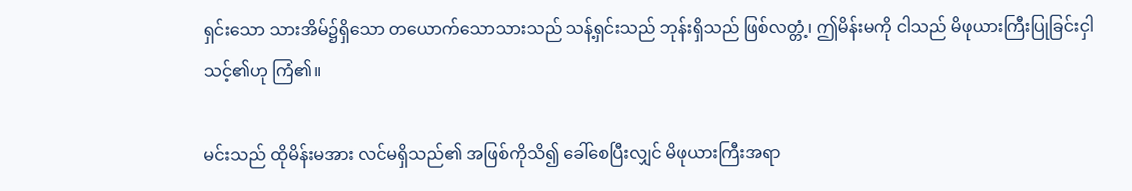ရှင်းသော သားအိမ်၌ရှိသော တယောက်သောသားသည် သန့်ရှင်းသည် ဘုန်းရှိသည် ဖြစ်လတ္တံ့၊ ဤမိန်းမကို ငါသည် မိဖုယားကြီးပြုခြင်းငှါ သင့်၏ဟု ကြံ၏။

မင်းသည် ထိုမိန်းမအား လင်မရှိသည်၏ အဖြစ်ကိုသိ၍ ခေါ်စေပြီးလျှင် မိဖုယားကြီးအရာ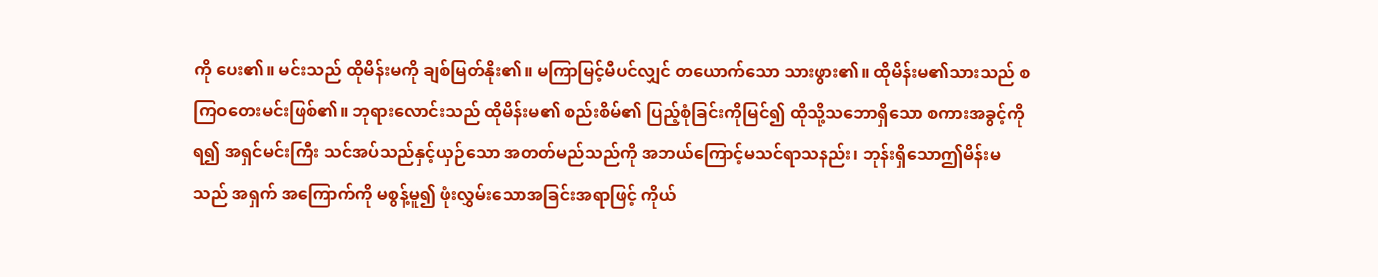ကို ပေး၏။ မင်းသည် ထိုမိန်းမကို ချစ်မြတ်နိုး၏။ မကြာမြင့်မီပင်လျှင် တယောက်သော သားဖွား၏။ ထိုမိန်းမ၏သားသည် စကြဝတေးမင်းဖြစ်၏။ ဘုရားလောင်းသည် ထိုမိန်းမ၏ စည်းစိမ်၏ ပြည့်စုံခြင်းကိုမြင်၍ ထိုသို့သဘောရှိသော စကားအခွင့်ကိုရ၍ အရှင်မင်းကြီး သင်အပ်သည်နှင့်ယှဉ်သော အတတ်မည်သည်ကို အဘယ်ကြောင့်မသင်ရာသနည်း၊ ဘုန်းရှိသောဤမိန်းမသည် အရှက် အကြောက်ကို မစွန့်မူ၍ ဖုံးလွှမ်းသောအခြင်းအရာဖြင့် ကိုယ်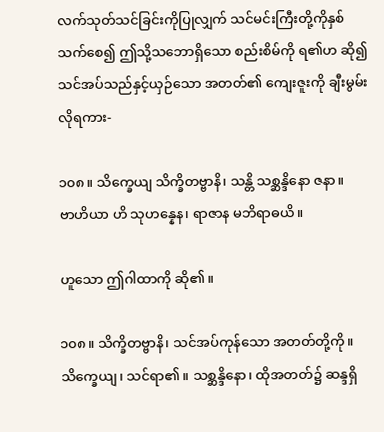လက်သုတ်သင်ခြင်းကိုပြုလျှက် သင်မင်းကြီးတို့ကိုနှစ်သက်စေ၍ ဤသို့သဘောရှိသော စည်းစိမ်ကို ရ၏ဟ ဆို၍ သင်အပ်သည်နှင့်ယှဉ်သော အတတ်၏ ကျေးဇူးကို ချီးမွမ်းလိုရကား-

၁၀၈။ သိက္ခေယျ သိက္ခိတဗ္ဗာနိ၊ သန္တိ သစ္ဆန္ဒိနော ဇနာ။
ဗာဟိယာ ဟိ သုဟန္နေန၊ ရာဇာန မဘိရာဓယိ။

ဟူသော ဤဂါထာကို ဆို၏။

၁၀၈။ သိက္ခိတဗ္ဗာနိ၊ သင်အပ်ကုန်သော အတတ်တို့ကို။ သိက္ခေယျ၊ သင်ရာ၏။ သစ္ဆန္ဒိနော၊ ထိုအတတ်၌ ဆန္ဒရှိ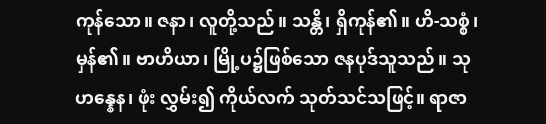ကုန်သော။ ဇနာ၊ လူတို့သည်။ သန္တိ၊ ရှိကုန်၏။ ဟိ-သစ္စံ၊ မှန်၏။ ဗာဟိယာ၊ မြို့ပ၌ဖြစ်သော ဇနပုဒ်သူသည်။ သုဟန္နေန၊ ဖုံး လွှမ်း၍ ကိုယ်လက် သုတ်သင်သဖြင့်။ ရာဇာ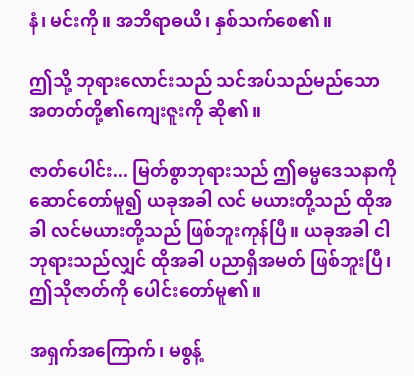နံ၊ မင်းကို။ အဘိရာဓယိ၊ နှစ်သက်စေ၏။

ဤသို့ ဘုရားလောင်းသည် သင်အပ်သည်မည်သော အတတ်တို့၏ကျေးဇူးကို ဆို၏။

ဇာတ်ပေါင်း... မြတ်စွာဘုရားသည် ဤဓမ္မဒေသနာကို ဆောင်တော်မူ၍ ယခုအခါ လင် မယားတို့သည် ထိုအခါ လင်မယားတို့သည် ဖြစ်ဘူးကုန်ပြီ။ ယခုအခါ ငါဘုရားသည်လျှင် ထိုအခါ ပညာရှိအမတ် ဖြစ်ဘူးပြီ၊ ဤသိုဇာတ်ကို ပေါင်းတော်မူ၏။

အရှက်အကြောက်၊ မစွန့်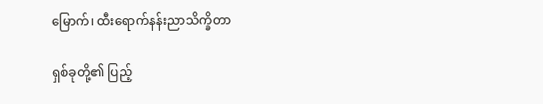မြောက်၊ ထီးရောက်နန်းညာသိက္ခိတာ

ရှစ်ခုတို့၏ ပြည့်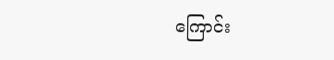ကြောင်း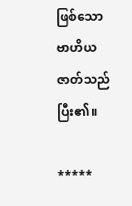ဖြစ်သော ဗာဟိယဇာတ်သည် ပြီး၏။

*****